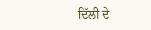ਦਿੱਲੀ ਦੇ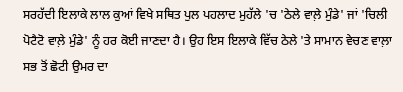ਸਰਹੱਦੀ ਇਲਾਕੇ ਲਾਲ ਕੁਆਂ ਵਿਖੇ ਸਥਿਤ ਪੁਲ ਪਹਲਾਦ ਮੁਹੱਲੇ 'ਚ 'ਠੇਲੇ ਵਾਲ਼ੇ ਮੁੰਡੇ' ਜਾਂ 'ਚਿਲੀ ਪੋਟੈਟੋ ਵਾਲ਼ੇ ਮੁੰਡੇ' ਨੂੰ ਹਰ ਕੋਈ ਜਾਣਦਾ ਹੈ। ਉਹ ਇਸ ਇਲਾਕੇ ਵਿੱਚ ਠੇਲੇ 'ਤੇ ਸਾਮਾਨ ਵੇਚਣ ਵਾਲ਼ਾ ਸਭ ਤੋਂ ਛੋਟੀ ਉਮਰ ਦਾ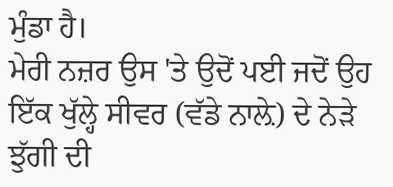ਮੁੰਡਾ ਹੈ।
ਮੇਰੀ ਨਜ਼ਰ ਉਸ 'ਤੇ ਉਦੋਂ ਪਈ ਜਦੋਂ ਉਹ ਇੱਕ ਖੁੱਲ੍ਹੇ ਸੀਵਰ (ਵੱਡੇ ਨਾਲ਼ੇ) ਦੇ ਨੇੜੇ ਝੁੱਗੀ ਦੀ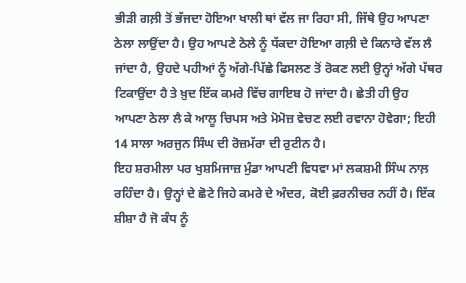ਭੀੜੀ ਗਲ਼ੀ ਤੋਂ ਭੱਜਦਾ ਹੋਇਆ ਖਾਲੀ ਥਾਂ ਵੱਲ ਜਾ ਰਿਹਾ ਸੀ, ਜਿੱਥੇ ਉਹ ਆਪਣਾ ਠੇਲਾ ਲਾਉਂਦਾ ਹੈ। ਉਹ ਆਪਣੇ ਠੇਲੇ ਨੂੰ ਧੱਕਦਾ ਹੋਇਆ ਗਲ਼ੀ ਦੇ ਕਿਨਾਰੇ ਵੱਲ ਲੈ ਜਾਂਦਾ ਹੈ, ਉਹਦੇ ਪਹੀਆਂ ਨੂੰ ਅੱਗੇ-ਪਿੱਛੇ ਫਿਸਲਣ ਤੋਂ ਰੋਕਣ ਲਈ ਉਨ੍ਹਾਂ ਅੱਗੇ ਪੱਥਰ ਟਿਕਾਉਂਦਾ ਹੈ ਤੇ ਖ਼ੁਦ ਇੱਕ ਕਮਰੇ ਵਿੱਚ ਗਾਇਬ ਹੋ ਜਾਂਦਾ ਹੈ। ਛੇਤੀ ਹੀ ਉਹ ਆਪਣਾ ਠੇਲਾ ਲੈ ਕੇ ਆਲੂ ਚਿਪਸ ਅਤੇ ਮੋਮੋਜ਼ ਵੇਚਣ ਲਈ ਰਵਾਨਾ ਹੋਵੇਗਾ; ਇਹੀ 14 ਸਾਲਾ ਅਰਜੁਨ ਸਿੰਘ ਦੀ ਰੋਜ਼ਮੱਰਾ ਦੀ ਰੁਟੀਨ ਹੈ।
ਇਹ ਸ਼ਰਮੀਲਾ ਪਰ ਖੁਸ਼ਮਿਜਾਜ਼ ਮੁੰਡਾ ਆਪਣੀ ਵਿਧਵਾ ਮਾਂ ਲਕਸ਼ਮੀ ਸਿੰਘ ਨਾਲ਼ ਰਹਿੰਦਾ ਹੈ। ਉਨ੍ਹਾਂ ਦੇ ਛੋਟੇ ਜਿਹੇ ਕਮਰੇ ਦੇ ਅੰਦਰ, ਕੋਈ ਫ਼ਰਨੀਚਰ ਨਹੀਂ ਹੈ। ਇੱਕ ਸ਼ੀਸ਼ਾ ਹੈ ਜੋ ਕੰਧ ਨੂੰ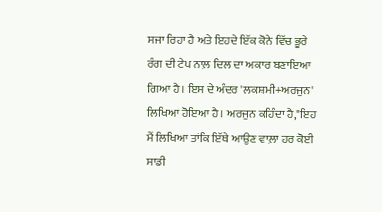ਸਜਾ ਰਿਹਾ ਹੈ ਅਤੇ ਇਹਦੇ ਇੱਕ ਕੋਨੇ ਵਿੱਚ ਭੂਰੇ ਰੰਗ ਦੀ ਟੇਪ ਨਾਲ਼ ਦਿਲ ਦਾ ਅਕਾਰ ਬਣਾਇਆ ਗਿਆ ਹੈ। ਇਸ ਦੇ ਅੰਦਰ 'ਲਕਸ਼ਮੀ+ਅਰਜੁਨ' ਲਿਖਿਆ ਹੋਇਆ ਹੈ। ਅਰਜੁਨ ਕਹਿੰਦਾ ਹੈ,"ਇਹ ਮੈਂ ਲਿਖਿਆ ਤਾਂਕਿ ਇੱਥੇ ਆਉਣ ਵਾਲ਼ਾ ਹਰ ਕੋਈ ਸਾਡੀ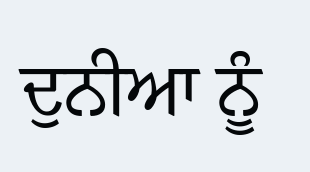ਦੁਨੀਆ ਨੂੰ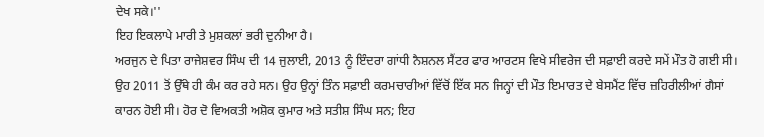ਦੇਖ ਸਕੇ।''
ਇਹ ਇਕਲਾਪੇ ਮਾਰੀ ਤੇ ਮੁਸ਼ਕਲਾਂ ਭਰੀ ਦੁਨੀਆ ਹੈ।
ਅਰਜੁਨ ਦੇ ਪਿਤਾ ਰਾਜੇਸ਼ਵਰ ਸਿੰਘ ਦੀ 14 ਜੁਲਾਈ, 2013 ਨੂੰ ਇੰਦਰਾ ਗਾਂਧੀ ਨੈਸ਼ਨਲ ਸੈਂਟਰ ਫਾਰ ਆਰਟਸ ਵਿਖੇ ਸੀਵਰੇਜ ਦੀ ਸਫ਼ਾਈ ਕਰਦੇ ਸਮੇਂ ਮੌਤ ਹੋ ਗਈ ਸੀ। ਉਹ 2011 ਤੋਂ ਉੱਥੇ ਹੀ ਕੰਮ ਕਰ ਰਹੇ ਸਨ। ਉਹ ਉਨ੍ਹਾਂ ਤਿੰਨ ਸਫ਼ਾਈ ਕਰਮਚਾਰੀਆਂ ਵਿੱਚੋਂ ਇੱਕ ਸਨ ਜਿਨ੍ਹਾਂ ਦੀ ਮੌਤ ਇਮਾਰਤ ਦੇ ਬੇਸਮੈਂਟ ਵਿੱਚ ਜ਼ਹਿਰੀਲੀਆਂ ਗੈਸਾਂ ਕਾਰਨ ਹੋਈ ਸੀ। ਹੋਰ ਦੋ ਵਿਅਕਤੀ ਅਸ਼ੋਕ ਕੁਮਾਰ ਅਤੇ ਸਤੀਸ਼ ਸਿੰਘ ਸਨ; ਇਹ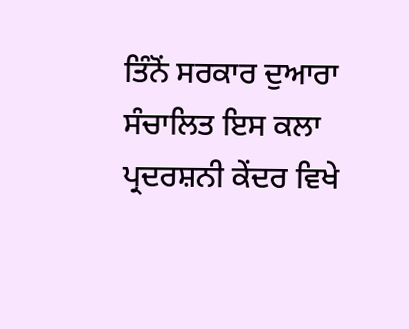ਤਿੰਨੋਂ ਸਰਕਾਰ ਦੁਆਰਾ ਸੰਚਾਲਿਤ ਇਸ ਕਲਾ ਪ੍ਰਦਰਸ਼ਨੀ ਕੇਂਦਰ ਵਿਖੇ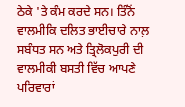ਠੇਕੇ 'ਤੇ ਕੰਮ ਕਰਦੇ ਸਨ। ਤਿੰਨੋਂ ਵਾਲਮੀਕਿ ਦਲਿਤ ਭਾਈਚਾਰੇ ਨਾਲ਼ ਸਬੰਧਤ ਸਨ ਅਤੇ ਤ੍ਰਿਲੋਕਪੁਰੀ ਦੀ ਵਾਲਮੀਕੀ ਬਸਤੀ ਵਿੱਚ ਆਪਣੇ ਪਰਿਵਾਰਾਂ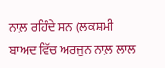ਨਾਲ਼ ਰਹਿੰਦੇ ਸਨ (ਲਕਸ਼ਮੀ ਬਾਅਦ ਵਿੱਚ ਅਰਜੁਨ ਨਾਲ਼ ਲਾਲ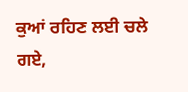ਕੁਆਂ ਰਹਿਣ ਲਈ ਚਲੇ ਗਏ,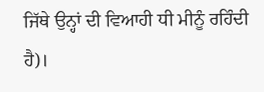ਜਿੱਥੇ ਉਨ੍ਹਾਂ ਦੀ ਵਿਆਹੀ ਧੀ ਮੀਨੂੰ ਰਹਿੰਦੀ ਹੈ)।